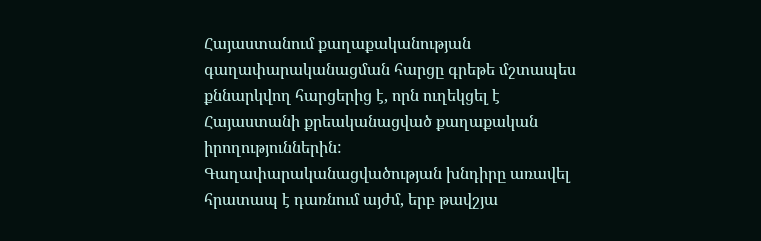Հայաստանում քաղաքականության գաղափարականացման հարցը գրեթե մշտապես քննարկվող հարցերից է, որն ուղեկցել է Հայաստանի քրեականացված քաղաքական իրողություններին:
Գաղափարականացվածության խնդիրը առավել հրատապ է դառնում այժմ, երբ թավշյա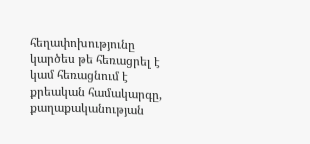հեղափոխությունը կարծես թե հեռացրել է կամ հեռացնում է քրեական համակարգը, քաղաքականության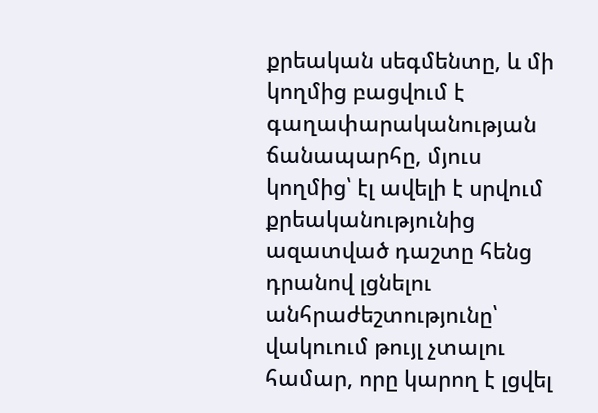քրեական սեգմենտը, և մի կողմից բացվում է գաղափարականության ճանապարհը, մյուս կողմից՝ էլ ավելի է սրվում քրեականությունից ազատված դաշտը հենց դրանով լցնելու անհրաժեշտությունը՝ վակուում թույլ չտալու համար, որը կարող է լցվել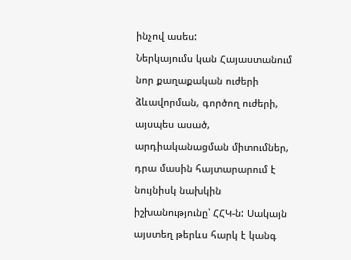ինչով ասես:
Ներկայումս կան Հայաստանում նոր քաղաքական ուժերի ձևավորման, գործող ուժերի, այսպես ասած, արդիականացման միտումներ, դրա մասին հայտարարում է նույնիսկ նախկին իշխանությունը՝ ՀՀԿ-ն: Սակայն այստեղ թերևս հարկ է կանգ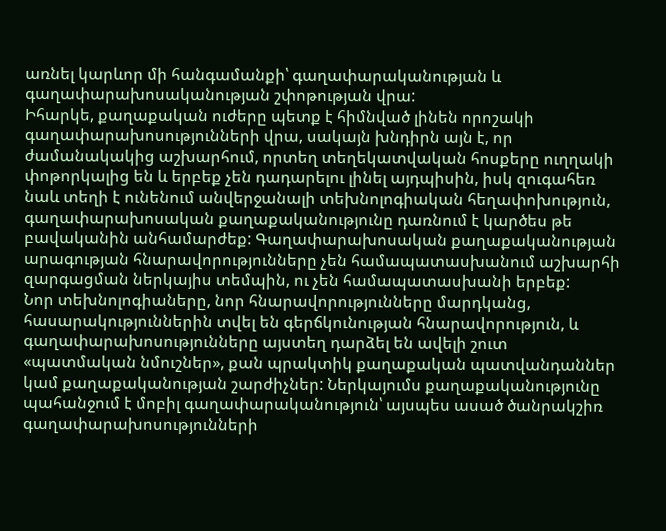առնել կարևոր մի հանգամանքի՝ գաղափարականության և գաղափարախոսականության շփոթության վրա:
Իհարկե, քաղաքական ուժերը պետք է հիմնված լինեն որոշակի գաղափարախոսությունների վրա, սակայն խնդիրն այն է, որ ժամանակակից աշխարհում, որտեղ տեղեկատվական հոսքերը ուղղակի փոթորկալից են և երբեք չեն դադարելու լինել այդպիսին, իսկ զուգահեռ նաև տեղի է ունենում անվերջանալի տեխնոլոգիական հեղափոխություն, գաղափարախոսական քաղաքականությունը դառնում է կարծես թե բավականին անհամարժեք: Գաղափարախոսական քաղաքականության արագության հնարավորությունները չեն համապատասխանում աշխարհի զարգացման ներկայիս տեմպին, ու չեն համապատասխանի երբեք:
Նոր տեխնոլոգիաները, նոր հնարավորությունները մարդկանց, հասարակություններին տվել են գերճկունության հնարավորություն, և գաղափարախոսությունները այստեղ դարձել են ավելի շուտ «պատմական նմուշներ», քան պրակտիկ քաղաքական պատվանդաններ կամ քաղաքականության շարժիչներ: Ներկայումս քաղաքականությունը պահանջում է մոբիլ գաղափարականություն՝ այսպես ասած ծանրակշիռ գաղափարախոսությունների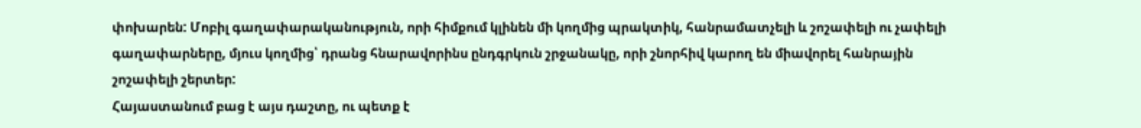փոխարեն: Մոբիլ գաղափարականություն, որի հիմքում կլինեն մի կողմից պրակտիկ, հանրամատչելի և շոշափելի ու չափելի գաղափարները, մյուս կողմից՝ դրանց հնարավորինս ընդգրկուն շրջանակը, որի շնորհիվ կարող են միավորել հանրային շոշափելի շերտեր:
Հայաստանում բաց է այս դաշտը, ու պետք է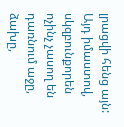լրացվի հենց այն: Այդ իմաստով, սկզբունքորեն ոչինչ չասող են դառնում աջը, ձախը,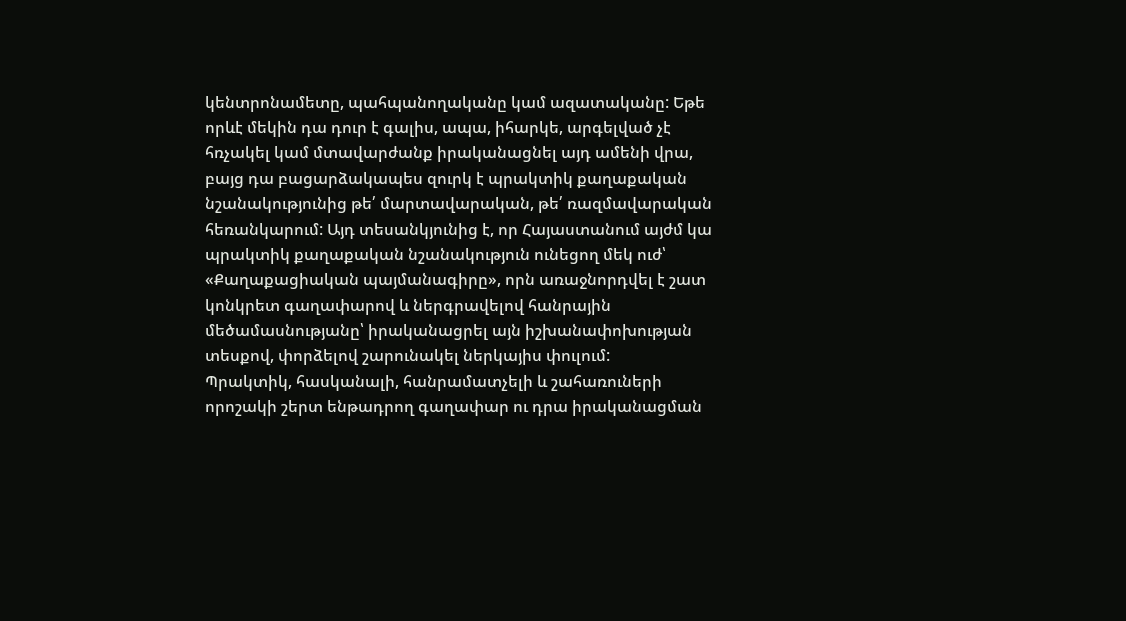կենտրոնամետը, պահպանողականը կամ ազատականը: Եթե որևէ մեկին դա դուր է գալիս, ապա, իհարկե, արգելված չէ հռչակել կամ մտավարժանք իրականացնել այդ ամենի վրա, բայց դա բացարձակապես զուրկ է պրակտիկ քաղաքական նշանակությունից թե՛ մարտավարական, թե՛ ռազմավարական հեռանկարում: Այդ տեսանկյունից է, որ Հայաստանում այժմ կա պրակտիկ քաղաքական նշանակություն ունեցող մեկ ուժ՝ «Քաղաքացիական պայմանագիրը», որն առաջնորդվել է շատ կոնկրետ գաղափարով և ներգրավելով հանրային մեծամասնությանը՝ իրականացրել այն իշխանափոխության տեսքով, փորձելով շարունակել ներկայիս փուլում:
Պրակտիկ, հասկանալի, հանրամատչելի և շահառուների որոշակի շերտ ենթադրող գաղափար ու դրա իրականացման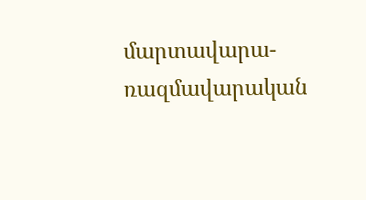մարտավարա-ռազմավարական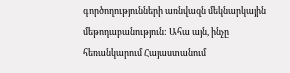գործողությունների առնվազն մեկնարկային մեթոդաբանություն: Ահա այն, ինչը հեռանկարում Հայաստանում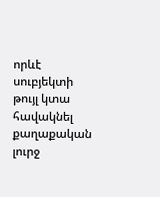որևէ սուբյեկտի թույլ կտա հավակնել քաղաքական լուրջ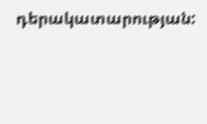դերակատարության: